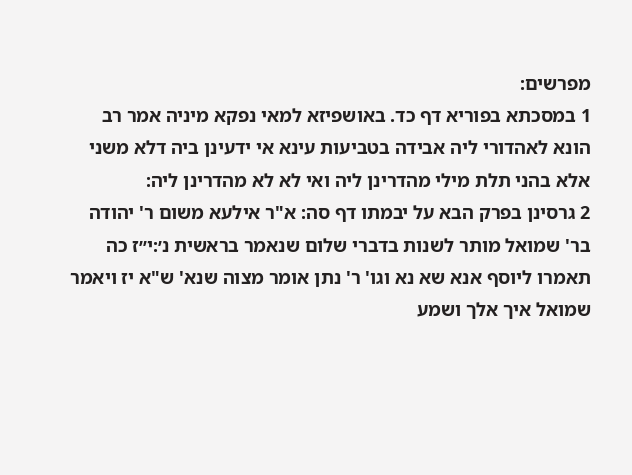מפרשים:
1 במסכתא בפוריא דף כד. באושפיזא למאי נפקא מיניה אמר רב הונא לאהדורי ליה אבידה בטביעות עינא אי ידעינן ביה דלא משני אלא בהני תלת מילי מהדרינן ליה ואי לא לא מהדרינן ליה:
2 גרסינן בפרק הבא על יבמתו דף סה: א"ר אילעא משום ר' יהודה בר' שמואל מותר לשנות בדברי שלום שנאמר בראשית נ׳:י״ז כה תאמרו ליוסף אנא שא נא וגו' ר' נתן אומר מצוה שנא' ש"א יז ויאמר שמואל איך אלך ושמע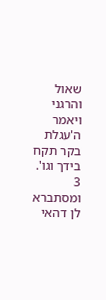שאול והרגני ויאמר ה'עגלת בקר תקח בידך וגו'.
3 ומסתברא לן דהאי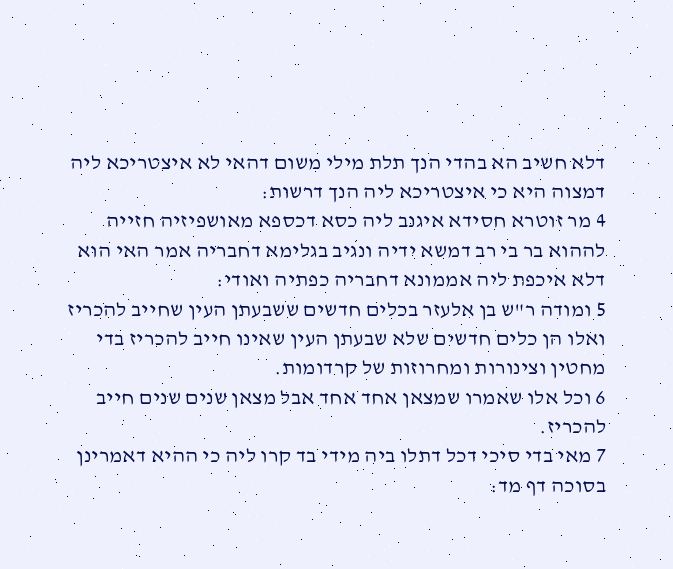דלא חשיב הא בהדי הנך תלת מילי משום דהאי לא איצטריכא ליה דמצוה היא כי איצטריכא ליה הנך דרשות:
4 מר זוטרא חסידא איגנב ליה כסא דכספא מאושפיזיה חזייה לההוא בר בי רב דמשא ידיה ונגיב בגלימא דחבריה אמר האי הוא דלא איכפת ליה אממונא דחבריה כפתיה ואודי:
5 ומודה ר"ש בן אלעזר בכלים חדשים ששבעתן העין שחייב להכריז ואלו הן כלים חדשים שלא שבעתן העין שאינו חייב להכריז בדי מחטין וצינורות ומחרוזות של קרדומות.
6 וכל אלו שאמרו שמצאן אחד אחד אבל מצאן שנים שנים חייב להכריז.
7 מאי בדי סיכי דכל דתלו ביה מידי בד קרו ליה כי ההיא דאמרינן בסוכה דף מד: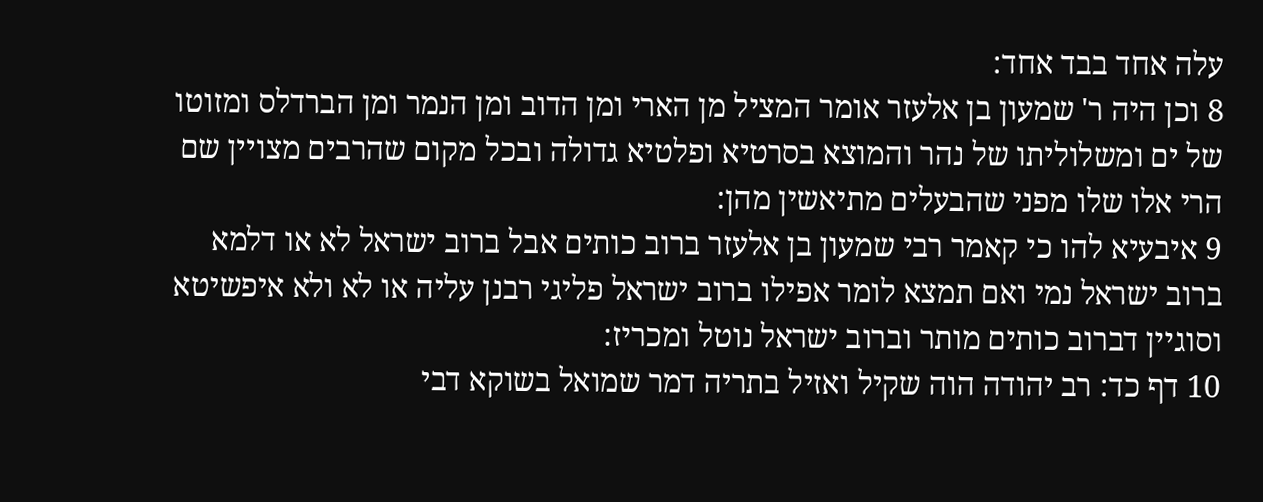עלה אחד בבד אחד:
8 וכן היה ר' שמעון בן אלעזר אומר המציל מן הארי ומן הדוב ומן הנמר ומן הברדלס ומזוטו של ים ומשלוליתו של נהר והמוצא בסרטיא ופלטיא גדולה ובכל מקום שהרבים מצויין שם הרי אלו שלו מפני שהבעלים מתיאשין מהן:
9 איבעיא להו כי קאמר רבי שמעון בן אלעזר ברוב כותים אבל ברוב ישראל לא או דלמא ברוב ישראל נמי ואם תמצא לומר אפילו ברוב ישראל פליגי רבנן עליה או לא ולא איפשיטא וסוגיין דברוב כותים מותר וברוב ישראל נוטל ומכריז:
10 דף כד: רב יהודה הוה שקיל ואזיל בתריה דמר שמואל בשוקא דבי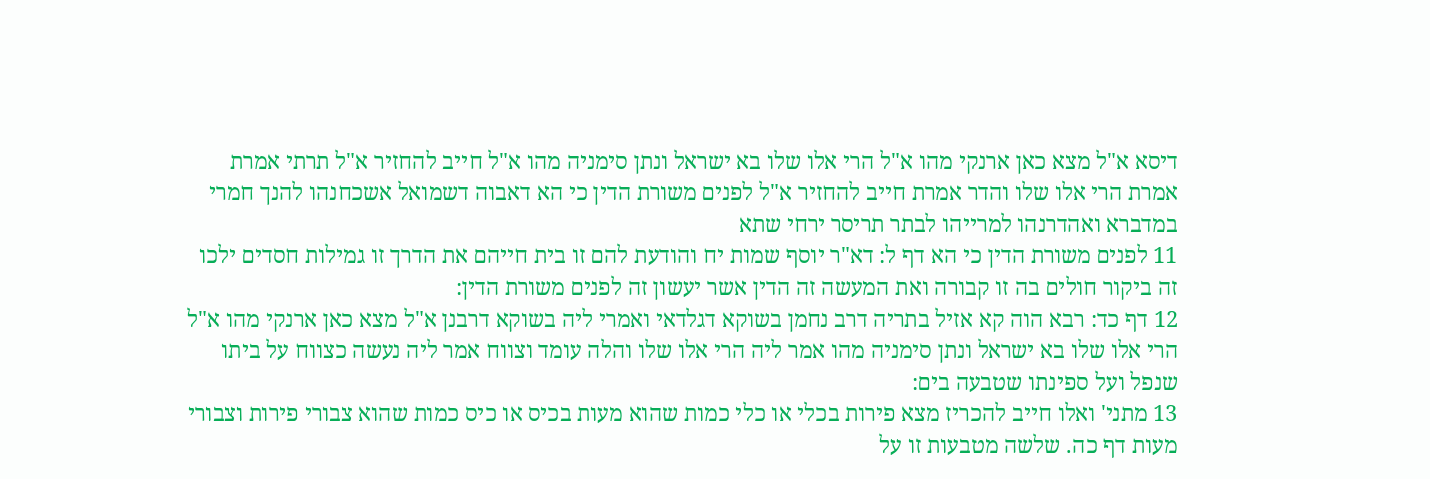דיסא א"ל מצא כאן ארנקי מהו א"ל הרי אלו שלו בא ישראל ונתן סימניה מהו א"ל חייב להחזיר א"ל תרתי אמרת אמרת הרי אלו שלו והדר אמרת חייב להחזיר א"ל לפנים משורת הדין כי הא דאבוה דשמואל אשכחנהו להנך חמרי במדברא ואהדרנהו למרייהו לבתר תריסר ירחי שתא
11 לפנים משורת הדין כי הא דף ל: דא"ר יוסף שמות יח והודעת להם זו בית חייהם את הדרך זו גמילות חסדים ילכו זה ביקור חולים בה זו קבורה ואת המעשה זה הדין אשר יעשון זה לפנים משורת הדין:
12 דף כד: רבא הוה קא אזיל בתריה דרב נחמן בשוקא דגלדאי ואמרי ליה בשוקא דרבנן א"ל מצא כאן ארנקי מהו א"ל הרי אלו שלו בא ישראל ונתן סימניה מהו אמר ליה הרי אלו שלו והלה עומד וצווח אמר ליה נעשה כצווח על ביתו שנפל ועל ספינתו שטבעה בים:
13 מתני' ואלו חייב להכריז מצא פירות בכלי או כלי כמות שהוא מעות בכיס או כיס כמות שהוא צבורי פירות וצבורי מעות דף כה. שלשה מטבעות זו על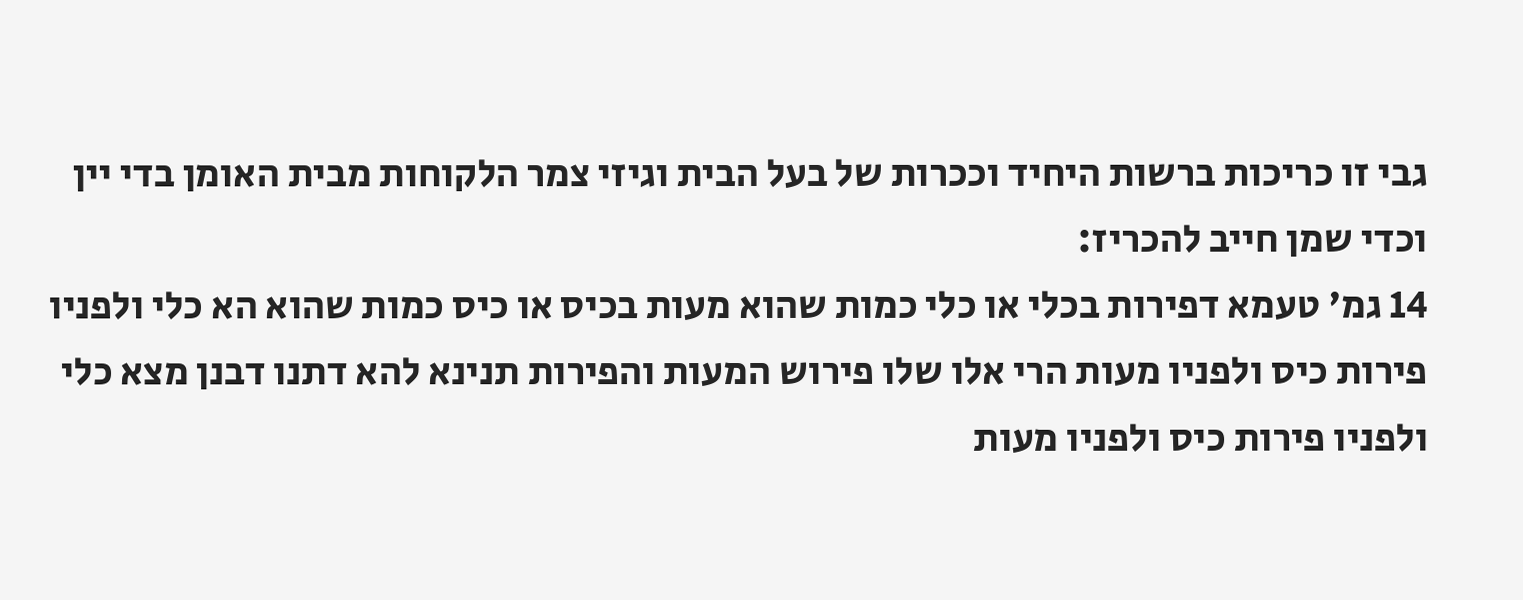גבי זו כריכות ברשות היחיד וככרות של בעל הבית וגיזי צמר הלקוחות מבית האומן בדי יין וכדי שמן חייב להכריז:
14 גמ' טעמא דפירות בכלי או כלי כמות שהוא מעות בכיס או כיס כמות שהוא הא כלי ולפניו פירות כיס ולפניו מעות הרי אלו שלו פירוש המעות והפירות תנינא להא דתנו דבנן מצא כלי ולפניו פירות כיס ולפניו מעות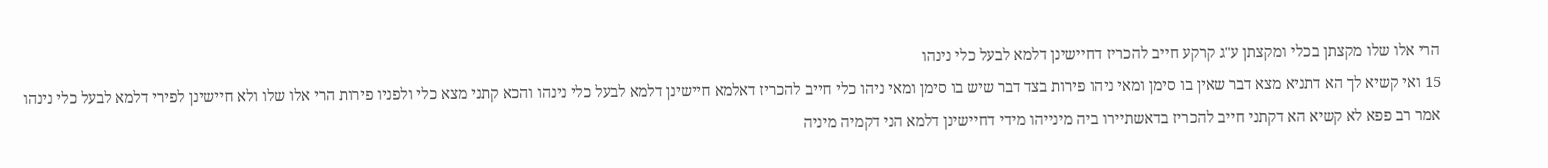הרי אלו שלו מקצתן בכלי ומקצתן ע"ג קרקע חייב להכריז דחיישינן דלמא לבעל כלי נינהו
15 ואי קשיא לך הא דתניא מצא דבר שאין בו סימן ומאי ניהו פירות בצד דבר שיש בו סימן ומאי ניהו כלי חייב להכריז דאלמא חיישינן דלמא לבעל כלי נינהו והכא קתני מצא כלי ולפניו פירות הרי אלו שלו ולא חיישינן לפירי דלמא לבעל כלי נינהו אמר רב פפא לא קשיא הא דקתני חייב להכריז בדאשתיירו ביה מינייהו מידי דחיישינן דלמא הני דקמיה מיניה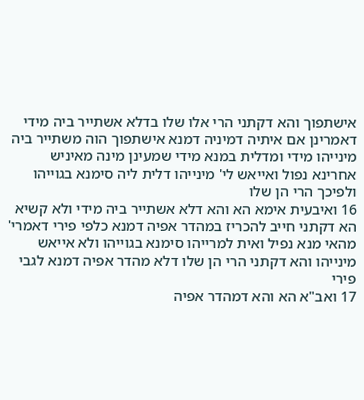אישתפוך והא דקתני הרי אלו שלו בדלא אשתייר ביה מידי דאמרינן אם איתיה דמיניה דמנא אישתפוך הוה משתייר ביה מינייהו מידי ומדלית במנא מידי שמעינן מינה מאיניש אחרינא נפול ואייאש לי' מינייהו דלית ליה סימנא בגוייהו ולפיכך הרי הן שלו
16 ואיבעית אימא הא והא דלא אשתייר ביה מידי ולא קשיא הא דקתני חייב להכריז במהדר אפיה דמנא כלפי פירי דאמרי' מהאי מנא נפיל ואית למרייהו סימנא בגוייהו ולא אייאש מינייהו והא דקתני הרי הן שלו דלא מהדר אפיה דמנא לגבי פירי
17 ואב"א הא והא דמהדר אפיה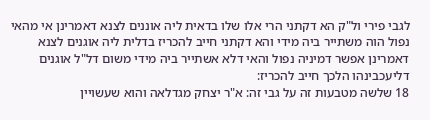לגבי פירי ול"ק הא דקתני הרי אלו שלו בדאית ליה אוננים לצנא דאמרינן אי מהאי נפול הוה משתייר ביה מידי והא דקתני חייב להכריז בדלית ליה אוגנים לצנא דאמרינן אפשר דמיניה נפול והאי דלא אשתייר ביה מידי משום דל"ל אוגנים דליעכבינהו הלכך חייב להכריז:
18 שלשה מטבעות זה על גבי זה: א"ר יצחק מגדלאה והוא שעשויין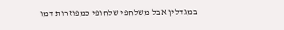במגדלין אבל משלחפי שלחופי כמפוזרות דמו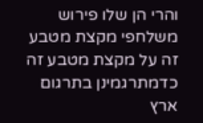והרי הן שלו פירוש משלחפי מקצת מטבע זה על מקצת מטבע זה כדמתרגמינן בתרגום ארץ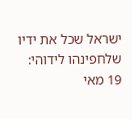ישראל שכל את ידיו שלחפינהו לידוהי:
19 מאי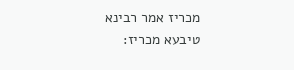מכריז אמר רבינא טיבעא מכריז: